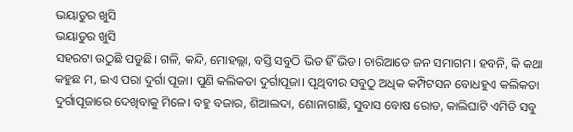ଭୟାତୁର ଖୁସି
ଭୟାତୁର ଖୁସି
ସହରଟା ଉଠୁଛି ପଡୁଛି। ଗଳି, କନ୍ଦି, ମୋହଲ୍ଲା, ବସ୍ତି ସବୁଠି ଭିଡ ହିଁ ଭିଡ। ଚାରିଆଡେ ଜନ ସମାଗମ। ହବନି, କି କଥା କହୁଛ ମ, ଇଏ ପରା ଦୁର୍ଗା ପୂଜା। ପୁଣି କଲିକତା ଦୁର୍ଗାପୂଜା। ପୃଥିବୀର ସବୁଠୁ ଅଧିକ କମ୍ପିଟସନ ବୋଧହୁଏ କଲିକତା ଦୁର୍ଗାପୂଜାରେ ଦେଖିବାକୁ ମିଳେ। ବହୁ ବଜାର, ଶିଆଲଦା, ଶୋନାଗାଛି, ସୁବାସ ବୋଷ ରୋଡ, କାଲିଘାଟି ଏମିତି ସବୁ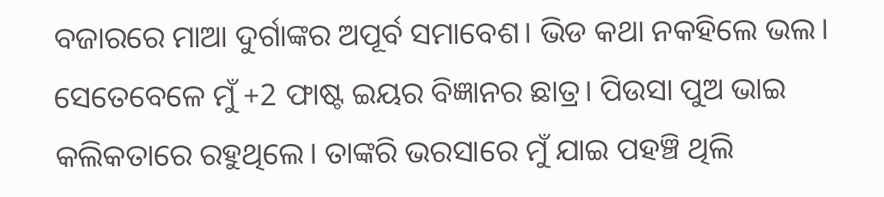ବଜାରରେ ମାଆ ଦୁର୍ଗାଙ୍କର ଅପୂର୍ବ ସମାବେଶ। ଭିଡ କଥା ନକହିଲେ ଭଲ। ସେତେବେଳେ ମୁଁ +2 ଫାଷ୍ଟ ଇୟର ବିଜ୍ଞାନର ଛାତ୍ର। ପିଉସା ପୁଅ ଭାଇ କଲିକତାରେ ରହୁଥିଲେ। ତାଙ୍କରି ଭରସାରେ ମୁଁ ଯାଇ ପହଞ୍ଚି ଥିଲି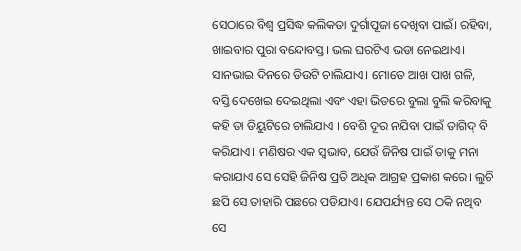ସେଠାରେ ବିଶ୍ବ ପ୍ରସିଦ୍ଧ କଲିକତା ଦୁର୍ଗାପୂଜା ଦେଖିବା ପାଇଁ। ରହିବା, ଖାଇବାର ପୁରା ବନ୍ଦୋବସ୍ତ। ଭଲ ଘରଟିଏ ଭଡା ନେଇଥାଏ। ସାନଭାଇ ଦିନରେ ଡିଉଟି ଚାଲିଯାଏ। ମୋତେ ଆଖ ପାଖ ଗଳି, ବସ୍ତି ଦେଖେଇ ଦେଇଥିଲା ଏବଂ ଏହା ଭିତରେ ବୁଲା ବୁଲି କରିବାକୁ କହି ତା ଡିୟୁଟିରେ ଚାଲିଯାଏ । ବେଶି ଦୂର ନଯିବା ପାଇଁ ତାଗିଦ୍ ବି କରିଯାଏ। ମଣିଷର ଏକ ସ୍ବଭାବ, ଯେଉଁ ଜିନିଷ ପାଇଁ ତାକୁ ମନା କରାଯାଏ ସେ ସେହି ଜିନିଷ ପ୍ରତି ଅଧିକ ଆଗ୍ରହ ପ୍ରକାଶ କରେ। ଲୁଚି ଛପି ସେ ତାହାରି ପଛରେ ପଡିଯାଏ। ଯେପର୍ଯ୍ୟନ୍ତ ସେ ଠକି ନଥିବ ସେ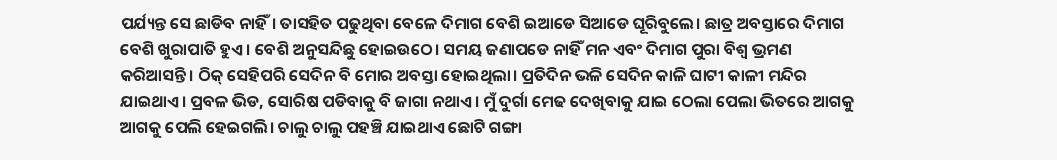ପର୍ଯ୍ୟନ୍ତ ସେ ଛାଡିବ ନାହିଁ। ତାସହିତ ପଢୁଥିବା ବେଳେ ଦିମାଗ ବେଶି ଇଆଡେ ସିଆଡେ ଘୂରିବୁଲେ। ଛାତ୍ର ଅବସ୍ତାରେ ଦିମାଗ ବେଶି ଖୁରାପାତି ହୁଏ। ବେଶି ଅନୁସନ୍ଦିଛୁ ହୋଇଉଠେ। ସମୟ ଜଣାପଡେ ନାହିଁ ମନ ଏବଂ ଦିମାଗ ପୁରା ବିଶ୍ବ ଭ୍ରମଣ କରିଆସନ୍ତି। ଠିକ୍ ସେହିପରି ସେଦିନ ବି ମୋର ଅବସ୍ତା ହୋଇଥିଲା। ପ୍ରତିଦିନ ଭଳି ସେଦିନ କାଳି ଘାଟୀ କାଳୀ ମନ୍ଦିର ଯାଇଥାଏ। ପ୍ରବଳ ଭିଡ, ସୋରିଷ ପଡିବାକୁ ବି ଜାଗା ନଥାଏ। ମୁଁ ଦୁର୍ଗା ମେଢ ଦେଖିବାକୁ ଯାଇ ଠେଲା ପେଲା ଭିତରେ ଆଗକୁ ଆଗକୁ ପେଲି ହେଇଗଲି। ଚାଲୁ ଚାଲୁ ପହଞ୍ଚି ଯାଇଥାଏ ଛୋଟି ଗଙ୍ଗା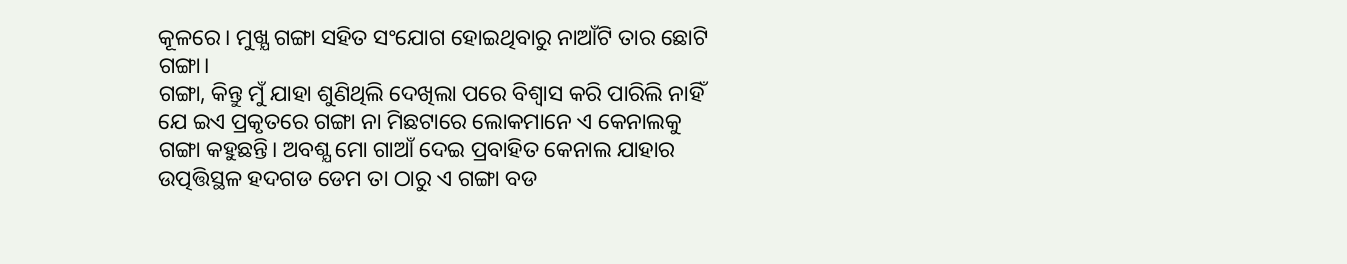କୂଳରେ। ମୁଖ୍ଯ ଗଙ୍ଗା ସହିତ ସଂଯୋଗ ହୋଇଥିବାରୁ ନାଆଁଟି ତାର ଛୋଟି ଗଙ୍ଗା।
ଗଙ୍ଗା, କିନ୍ତୁ ମୁଁ ଯାହା ଶୁଣିଥିଲି ଦେଖିଲା ପରେ ବିଶ୍ବାସ କରି ପାରିଲି ନାହିଁ ଯେ ଇଏ ପ୍ରକୃତରେ ଗଙ୍ଗା ନା ମିଛଟାରେ ଲୋକମାନେ ଏ କେନାଲକୁ ଗଙ୍ଗା କହୁଛନ୍ତି। ଅବଶ୍ଯ ମୋ ଗାଆଁ ଦେଇ ପ୍ରବାହିତ କେନାଲ ଯାହାର ଉତ୍ପତ୍ତିସ୍ଥଳ ହଦଗଡ ଡେମ ତା ଠାରୁ ଏ ଗଙ୍ଗା ବଡ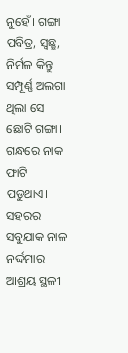ନୁହେଁ। ଗଙ୍ଗା ପବିତ୍ର, ସ୍ବଛ୍ଛ, ନିର୍ମଳ କିନ୍ତୁ ସମ୍ପୂର୍ଣ୍ଣ ଅଲଗା ଥିଲା ସେ ଛୋଟି ଗଙ୍ଗା। ଗନ୍ଧରେ ନାକ ଫାଟି ପଡୁଥାଏ। ସହରର ସବୁଯାକ ନାଳ ନର୍ଦ୍ଦମାର ଆଶ୍ରୟ ସ୍ଥଳୀ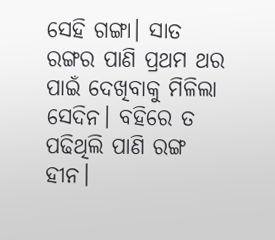ସେହି ଗଙ୍ଗା। ସାତ ରଙ୍ଗର ପାଣି ପ୍ରଥମ ଥର ପାଇଁ ଦେଖିବାକୁ ମିଳିଲା ସେଦିନ। ବହିରେ ତ ପଢିଥିଲି ପାଣି ରଙ୍ଗ ହୀନ।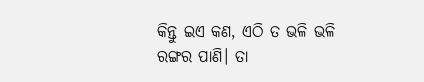କିନ୍ତୁ ଇଏ କଣ, ଏଠି ତ ଭଳି ଭଳି ରଙ୍ଗର ପାଣି। ତା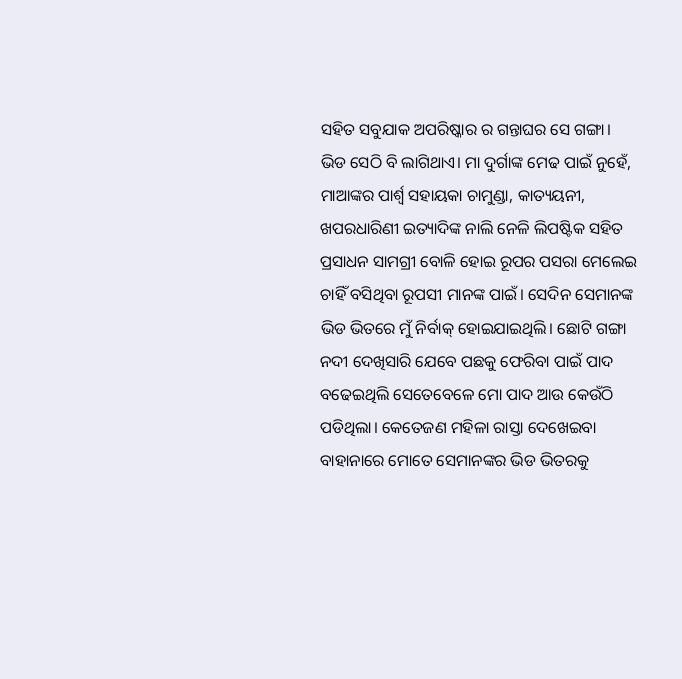ସହିତ ସବୁଯାକ ଅପରିଷ୍କାର ର ଗନ୍ତାଘର ସେ ଗଙ୍ଗା।
ଭିଡ ସେଠି ବି ଲାଗିଥାଏ। ମା ଦୁର୍ଗାଙ୍କ ମେଢ ପାଇଁ ନୁହେଁ, ମାଆଙ୍କର ପାର୍ଶ୍ବ ସହାୟକା ଚାମୁଣ୍ଡା, କାତ୍ୟୟନୀ, ଖପରଧାରିଣୀ ଇତ୍ୟାଦିଙ୍କ ନାଲି ନେଳି ଲିପଷ୍ଟିକ ସହିତ ପ୍ରସାଧନ ସାମଗ୍ରୀ ବୋଳି ହୋଇ ରୂପର ପସରା ମେଲେଇ ଚାହିଁ ବସିଥିବା ରୂପସୀ ମାନଙ୍କ ପାଇଁ। ସେଦିନ ସେମାନଙ୍କ ଭିଡ ଭିତରେ ମୁଁ ନିର୍ବାକ୍ ହୋଇଯାଇଥିଲି। ଛୋଟି ଗଙ୍ଗା ନଦୀ ଦେଖିସାରି ଯେବେ ପଛକୁ ଫେରିବା ପାଇଁ ପାଦ ବଢେଇଥିଲି ସେତେବେଳେ ମୋ ପାଦ ଆଉ କେଉଁଠି ପଡିଥିଲା। କେତେଜଣ ମହିଳା ରାସ୍ତା ଦେଖେଇବା ବାହାନାରେ ମୋତେ ସେମାନଙ୍କର ଭିଡ ଭିତରକୁ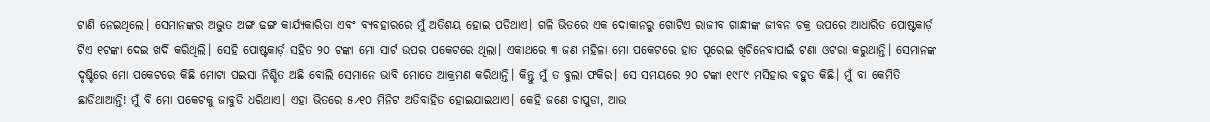ଟାଣି ନେଇଥିଲେ। ସେମାନଙ୍କର ଅଦ୍ଭୁତ ଅଙ୍ଗ ଢଙ୍ଗ କାର୍ଯ୍ଯକାରିତା ଏବଂ ବ୍ଯବହାରରେ ମୁଁ ଅତିଶୟ ହୋଇ ପଡିଥାଏ। ଗଳି ଭିତରେ ଏକ ଦୋକାନରୁ ଗୋଟିଏ ରାଜୀବ ଗାନ୍ଧୀଙ୍କ ଜୀବନ ଚକ୍ର ଉପରେ ଆଧାରିତ ପୋଷ୍ଟକାର୍ଡ଼ ଟିଏ ୧ଟଙ୍କା ଦେଇ ଖର୍ଦି କରିଥିଲି। ସେହି ପୋଷ୍ଟକାର୍ଡ଼ ସହିତ ୨୦ ଟଙ୍କା ମୋ ସାର୍ଟ ଉପର ପକେଟରେ ଥିଲା। ଏକାଥରେ ୩ ଜଣ ମହିଳା ମୋ ପକେଟରେ ହାତ ପୂରେଇ ଖିଚିନେବାପାଇଁ ଟଣା ଓଟରା କରୁଥାନ୍ତି। ସେମାନଙ୍କ ଦୃଷ୍ଟିରେ ମୋ ପକେଟରେ କିଛି ମୋଟା ପଇସା ନିଶ୍ଚିତ ଅଛି ବୋଲି ସେମାନେ ଭାବି ମୋତେ ଆକ୍ରମଣ କରିଥାନ୍ତି। କିନ୍ତୁ ମୁଁ ତ ବୁଲା ଫକିର। ସେ ସମୟରେ ୨୦ ଟଙ୍କା ୧୯୮୯ ମସିହାର ବହୁତ କିଛି। ମୁଁ ବା କେମିତି ଛାଡିଥାଆନ୍ତି! ମୁଁ ବି ମୋ ପକେଟକୁ ଜାବୁଡି ଧରିଥାଏ। ଏହା ଭିତରେ ୫୵୧୦ ମିନିଟ ଅତିବାହିତ ହୋଇଯାଇଥାଏ। କେହି ଜଣେ ଚାପୁଡା, ଆଉ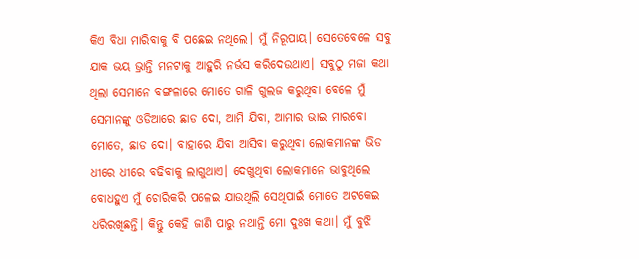କିଏ ବିଧା ମାରିବାକୁ ବି ପଛେଇ ନଥିଲେ। ମୁଁ ନିରୂପାୟ। ସେତେବେଳେ ସବୁ ଯାକ ଭୟ ଭ୍ରାନ୍ତି ମନଟାକୁ ଆହୁରି ନର୍ଭସ କରିଦେଉଥାଏ। ସବୁଠୁ ମଜା କଥା ଥିଲା ସେମାନେ ବଙ୍ଗଳାରେ ମୋତେ ଗାଳି ଗୁଲଜ କରୁଥିବା ବେଳେ ମୁଁ ସେମାନଙ୍କୁ ଓଡିଆରେ ଛାଡ ଦୋ, ଆମି ଯିବା, ଆମାର ଭାଇ ମାରବୋ ମୋତେ, ଛାଡ ଦୋ। ବାହାରେ ଯିବା ଆସିବା କରୁଥିବା ଲୋକମାନଙ୍କ ଭିଡ ଧୀରେ ଧୀରେ ବଢିବାକୁ ଲାଗୁଥାଏ। ଦେଖୁଥିବା ଲୋକମାନେ ଭାବୁଥିଲେ ବୋଧହୁଏ ମୁଁ ଚୋରିକରି ପଳେଇ ଯାଉଥିଲି ସେଥିପାଇଁ ମୋତେ ଅଟକେଇ ଧରିରଖିଛନ୍ତି। କିନ୍ତୁ କେହି ଜାଣି ପାରୁ ନଥାନ୍ତି ମୋ ଦୁଃଖ କଥା। ମୁଁ ବୁଝି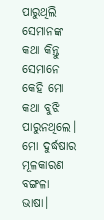ପାରୁଥିଲି ସେମାନଙ୍କ କଥା କିନ୍ତୁ ସେମାନେ କେହି ମୋ କଥା ବୁଝି ପାରୁନଥିଲେ। ମୋ ଦୁର୍ଦ୍ଧଷାର ମୂଳକାରଣ ବଙ୍ଗଳା ଭାଷା।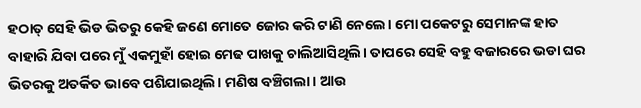ହଠାତ୍ ସେହି ଭିଡ ଭିତରୁ କେହି ଜଣେ ମୋତେ ଜୋର କରି ଟାଣି ନେଲେ। ମୋ ପକେଟରୁ ସେମାନଙ୍କ ହାତ ବାହାରି ଯିବା ପରେ ମୁଁ ଏକମୁହାଁ ହୋଇ ମେଢ ପାଖକୁ ଚାଲିଆସିଥିଲି। ତାପରେ ସେହି ବହୁ ବଜାରରେ ଭଡା ଘର ଭିତରକୁ ଅତର୍କିତ ଭାବେ ପଶିଯାଇଥିଲି। ମଣିଷ ବଞ୍ଚିଗଲା। ଆଉ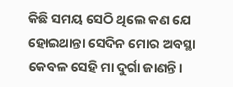କିଛି ସମୟ ସେଠି ଥିଲେ କଣ ଯେ ହୋଇଥାନ୍ତା ସେଦିନ ମୋର ଅବସ୍ଥା କେବଳ ସେହି ମା ଦୁର୍ଗା ଜାଣନ୍ତି।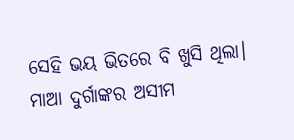ସେହି ଭୟ ଭିତରେ ବି ଖୁସି ଥିଲା। ମାଆ ଦୁର୍ଗାଙ୍କର ଅସୀମ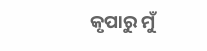କୃପାରୁ ମୁଁ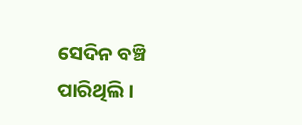ସେଦିନ ବଞ୍ଚି ପାରିଥିଲି ।